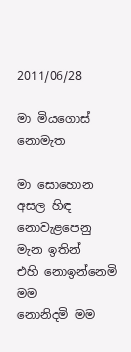2011/06/28

මා මියගොස් නොමැත

මා සොහොන අසල හිඳ‍
නොවැළපෙනු මැන ඉතින්
එහි නොඉන්නෙමි මම
නොනිදමි මම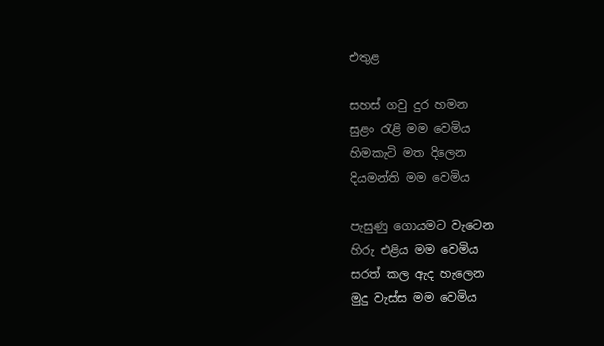එතුළ

සහස් ගවු දුර හමන
සුළං රැළි මම වෙමිය
හිමකැටි මත දිලෙන
දියමන්ති මම වෙමිය

පැසුණු ගොයමට වැටෙන
හිරු එළිය මම වෙමිය
සරත් කල ඇද‍ හැලෙන
මුදු වැස්ස මම වෙමිය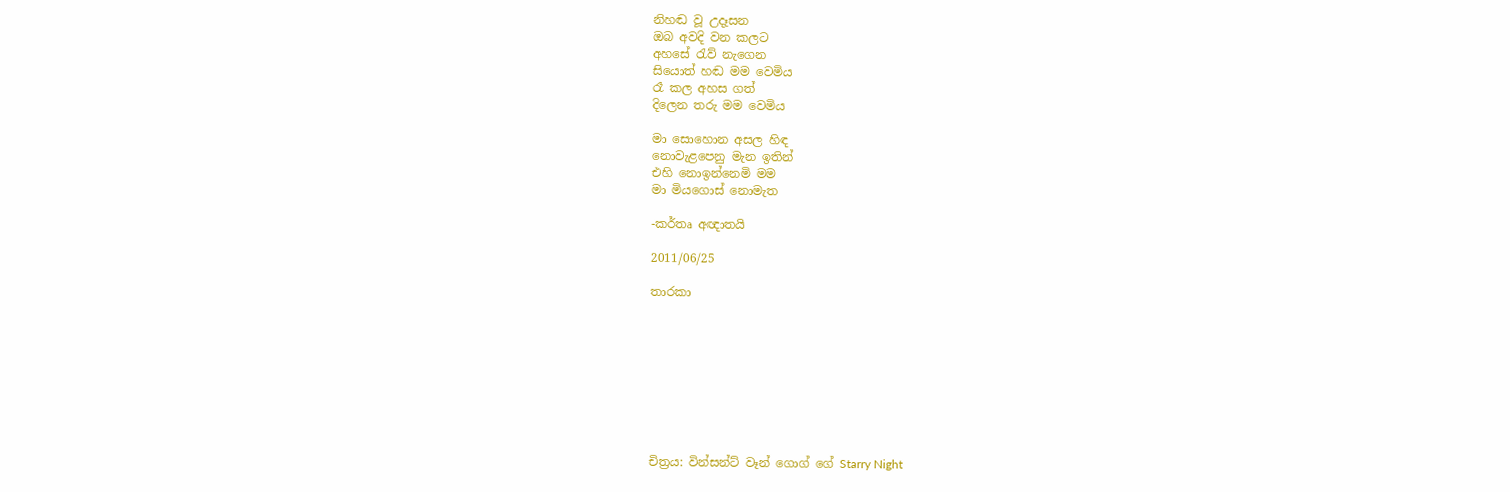නිහඬ වූ උදෑසන
ඔබ අවදි වන කලට
අහසේ රැව් නැගෙන
සියොත් හඬ මම වෙමිය
රෑ කල අහස ගත්
දිලෙන තරු මම වෙමිය

මා සොහොන අසල හිඳ
නොවැළපෙනු මැන ඉතින්
එහි නොඉන්නෙමි මම
මා මියගොස් නොමැත

-කර්තෘ අඥාතයි

2011/06/25

තාරකා









චිත්‍රය: වින්සන්ට් වෑන් ගොග් ගේ Starry Night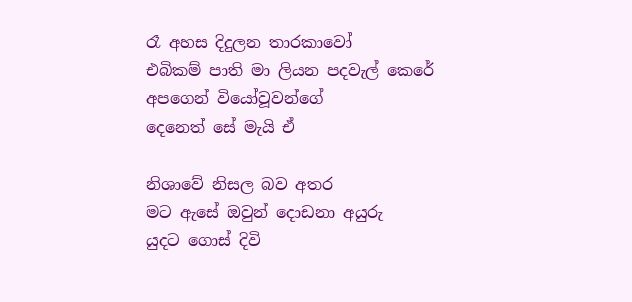රෑ අහස දිදුලන තාරකාවෝ
එබිකම් පාති මා ලියන පදවැල් කෙරේ
අපගෙන් වියෝවූවන්ගේ
දෙනෙත් සේ මැයි ඒ

නිශාවේ නිසල බව අතර
මට ඇසේ ඔවුන් දොඩනා අයුරු
යුදට ගොස් දිවි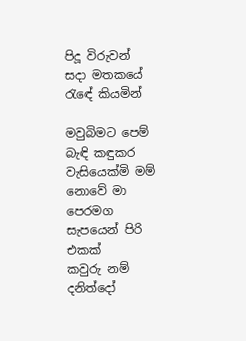පිදූ විරුවන්
සදා මතකයේ රැ‍‍ඳේ කියමින්

මවුබිමට පෙම් බැඳි කඳුකර වැසියෙක්මි මම්
නොවේ මා පෙරමග සැපයෙන් පිරි එකක්
කවුරු නම් දනිත්දෝ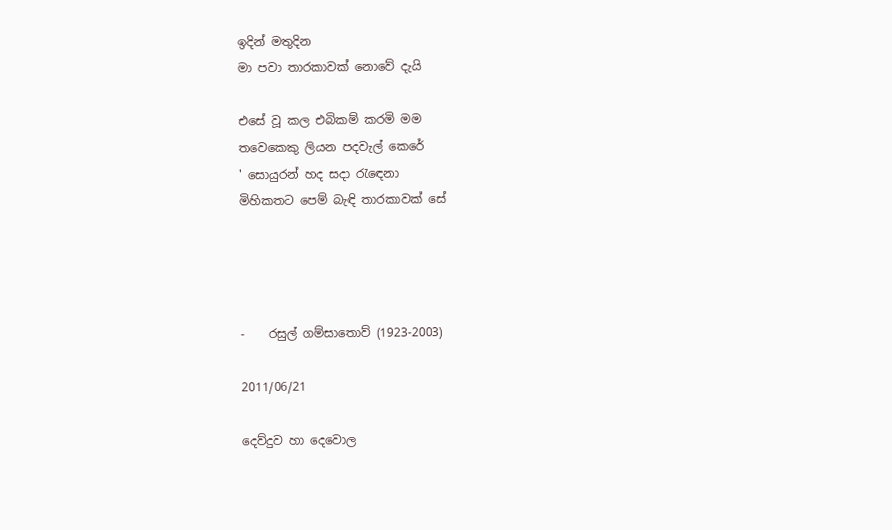ඉදින් මතුදින
මා පවා තාරකාවක් නොවේ දැයි

එසේ වූ කල එබිකම් කරමි මම
තවෙකෙකු ලියන පදවැල් කෙරේ
' සොයුරන් හද සදා රැඳෙනා
මිහිකතට පෙම් බැඳි තාරකාවක් සේ




-    රසුල් ගම්සාතොව් (1923-2003)

2011/06/21

දෙව්දුව හා දෙවොල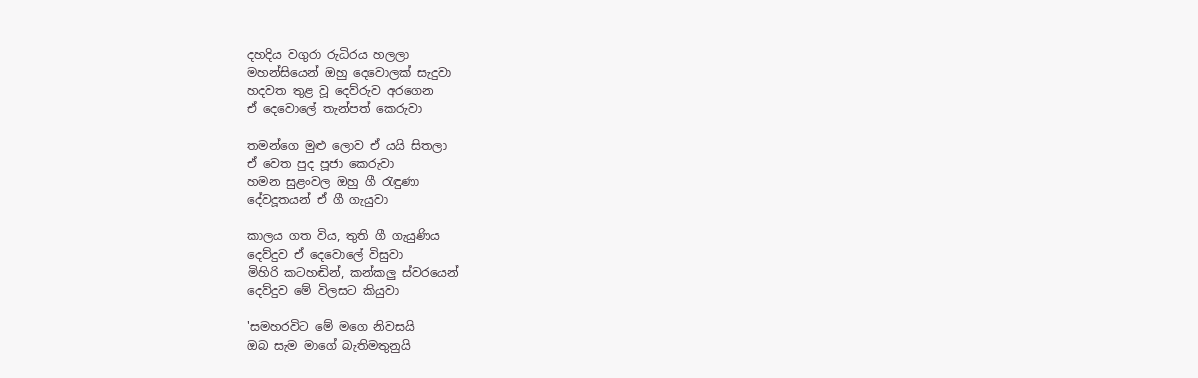දහදිය වගුරා රුධිරය හලලා
මහන්සියෙන් ඔහු දෙවොලක් සැදුවා
හදවත තුළ වූ දෙව්රුව අරගෙන
ඒ දෙවොලේ තැන්පත් කෙරුවා

තමන්ගෙ මුළු ලොව ඒ යයි සිතලා
ඒ වෙත පුද පූජා කෙරුවා
හමන සුළංවල ඔහු ගී රැඳුණා
දේවදූතයන් ඒ ගී ගැයුවා

කාලය ගත විය, තුති ගී ගැයුණිය
දෙව්දුව ඒ දෙවොලේ විසුවා
මිහිරි කටහඬින්, කන්කලු ස්වරයෙන්
දෙව්දුව මේ විලසට කියුවා

'සමහරවිට මේ මගෙ නිවසයි
ඔබ සැම මාගේ බැතිමතුනුයි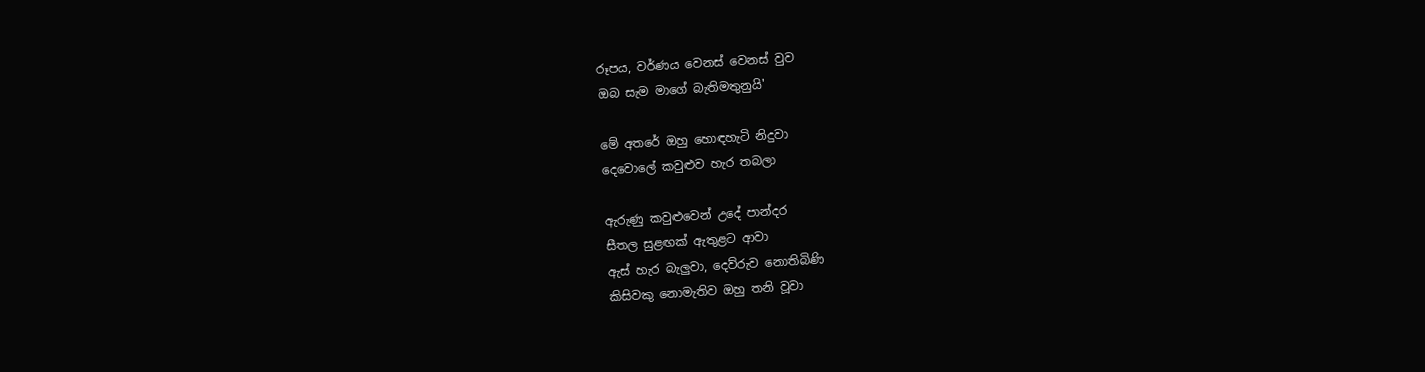රූපය, වර්ණය වෙනස් වෙනස් වුව
ඔබ සැම මාගේ බැතිමතුනුයි'

මේ අතරේ ඔහු හොඳහැටි නිදුවා
දෙවොලේ කවුළුව හැර තබලා

ඇරුණු කවුළුවෙන් උදේ පාන්දර
සීතල සුළඟක් ඇතුළට ආවා
ඇස් හැර බැලුවා, දෙව්රුව නොතිබිණි
කිසිවකු නොමැතිව ඔහු තනි වූවා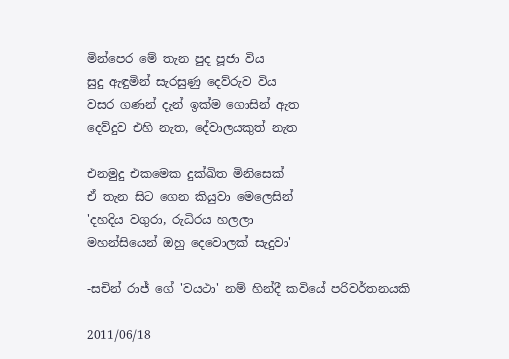මින්පෙර මේ තැන පුද පූජා විය
සුදු ඇඳුමින් සැරසුණු දෙව්රුව විය
වසර ගණන් දැන් ඉක්ම ගොසින් ඇත
දෙව්දුව එහි නැත, දේවාලයකුත් නැත

එනමුදු එකමෙක දුක්ඛිත මිනිසෙක්
ඒ තැන සිට ගෙන කියුවා මෙලෙසින්
'දහදිය වගුරා, රුධිරය හලලා
මහන්සියෙන් ඔහු දෙවොලක් සැදුවා'

-සචින් රාජ් ගේ 'වයථා' නම් හින්දී කවියේ පරිවර්තන‍යකි

2011/06/18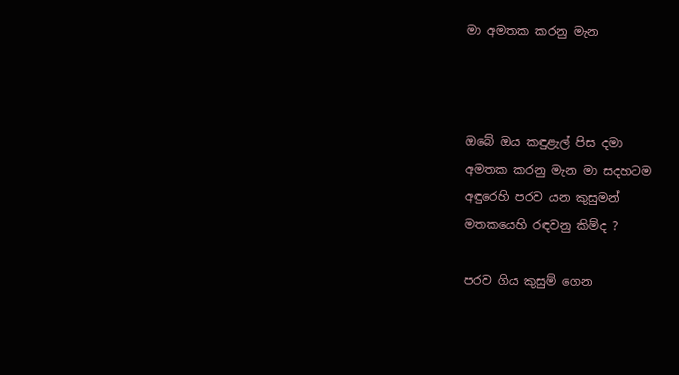මා අමතක කරනු මැන



ඔබේ ඔය කඳුළැල් පිස දමා
අමතක කරනු මැන මා සදහටම
අඳුරෙහි පරව යන කුසුමන්
මතකයෙහි රඳවනු කිම්ද ?

පරව ගිය කුසුම් ගෙන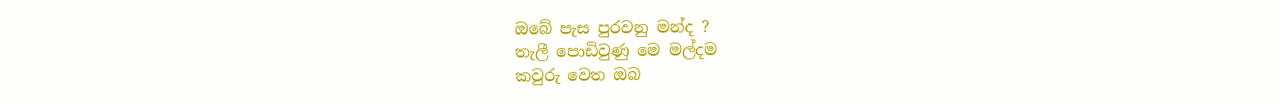ඔබේ පැස පුරවනු මන්ද ?
තැලී පොඩිවුණු මෙ මල්දම
කවුරු වෙත ඔබ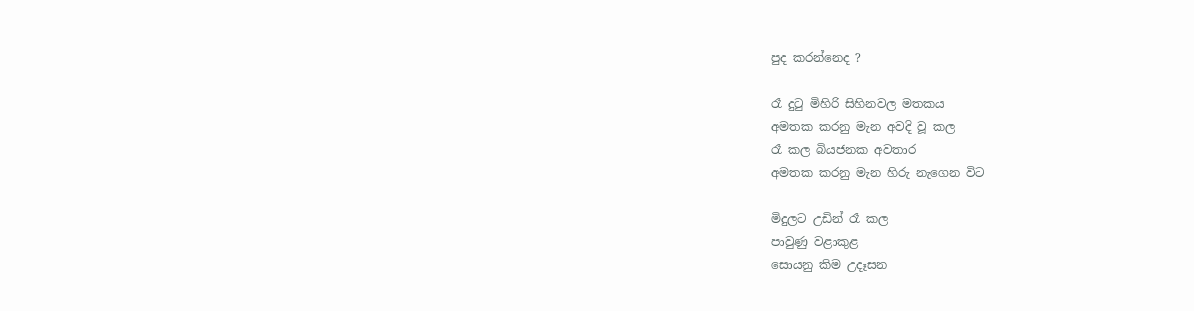පුද කරන්නෙද ?

රෑ දුටු මිහිරි සිහිනවල මතකය
අමතක කරනු මැන අවදි වූ කල
රෑ කල බියජනක අවතාර
අමතක කරනු මැන හිරු නැගෙන විට

මිදුලට උඩින් රෑ කල
පාවුණු වළාකුළ
සොයනු කිම උදෑසන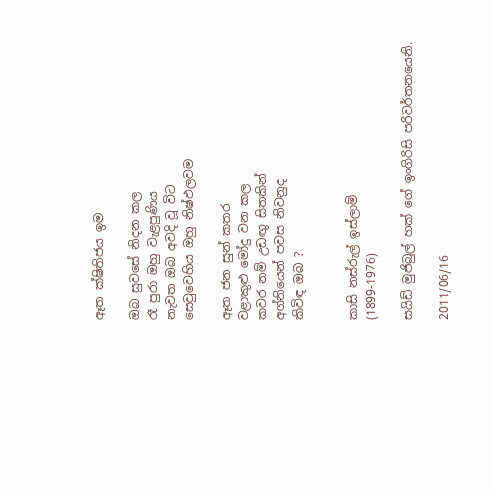ඈත ක්ෂිතිජය ඉම

ඔබ සුවසේ නිදන කල
රෑ පුරා ඔහු වැළපුණිය
නැවත ඔබ අවදි වූ විට
සෙවුවෙහිය ඔහු නිෂ්ඵලවම

ඈත ජන සුන් කතර
වළාකුළු මෝදු වන කල
කවර නම් උඩඟු සිතකින්
අග්නියෙන් පවස නිවනුද
කිවිඳ ඔබ ?


කාසි නස්රුල් ඉස්ලාම්
(1899-1976)

සයිඩ් මුජිබුල් හක් ගේ ඉංගිරිසි පරිවර්තනයෙනි.

2011/06/16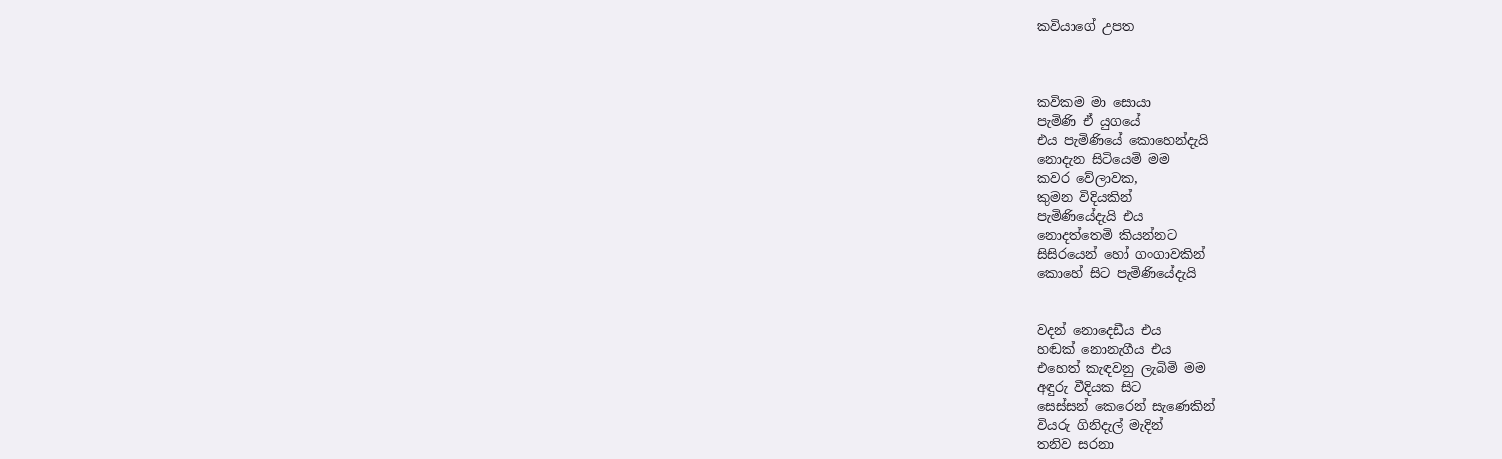කවියාගේ උපත



කවිකම මා සොයා
පැමිණි ඒ යුගයේ
එය පැමිණියේ කොහෙන්දැයි
නොදැන සිටියෙමි මම
කවර වේලාවක,
කුමන විදියකින්
පැමිණියේදැයි එය
නොදත්තෙමි කියන්නට
සිසිරයෙන් හෝ ගංගාවකින්
කොහේ සිට පැමිණියේදැයි


වදන් නොදෙඩීය එය
හඬක් නොනැගීය එය
එහෙත් කැඳවනු ලැබිමි මම
අඳුරු වීදියක සිට
සෙස්සන් කෙරෙන් සැණෙකින්
වියරු ගිනිදැල් මැදින්
තනිව සරනා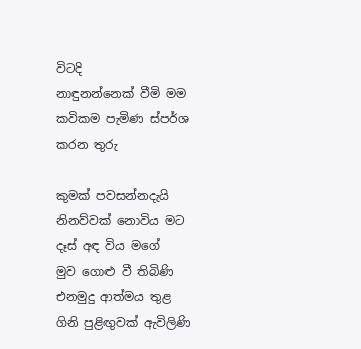විටදි
නාඳුනන්නෙක් වීමි මම
කවිකම පැමිණ ස්පර්ශ කරන තුරු

කුමක් පවසන්නදැයි
නිනව්වක් නොවිය මට
දෑස් අඳ විය මගේ
මුව ගොළු වී තිබිණි
එනමුදු ආත්මය තුළ
ගිනි පුළිඟුවක් ඇවිලිණි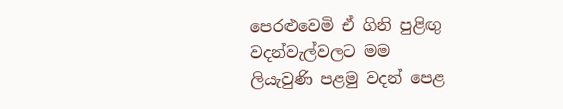පෙරළුවෙමි ඒ ගිනි පුළිඟු
වදන්වැල්වලට මම
ලියැවුණි පළමු වදන් පෙළ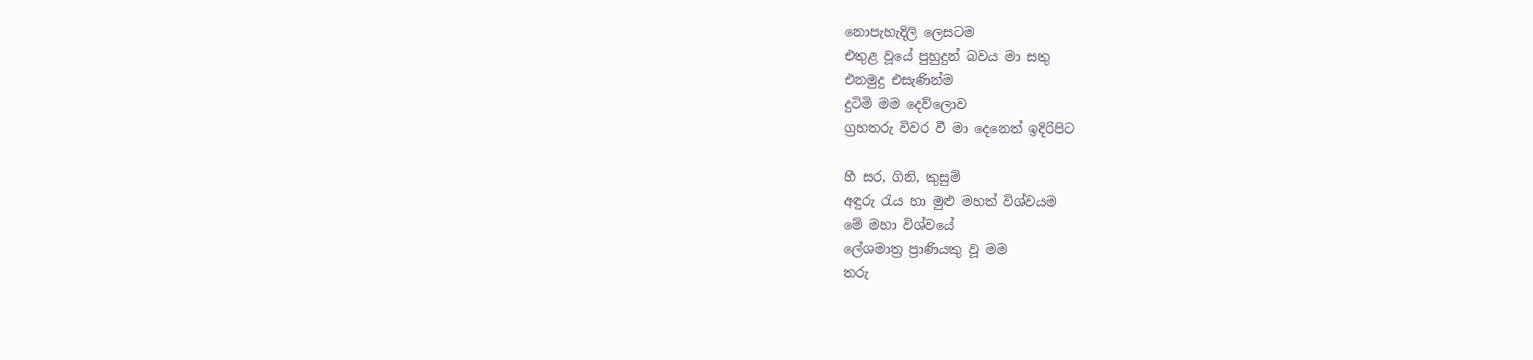නොපැහැදිලි ලෙසටම
එතුළ වූයේ පුහුදුන් බවය මා සතු
එනමුදු එසැණින්ම
දුටිමි මම දෙව්ලොව
ග්‍රහතරු විවර වී මා දෙනෙත් ඉදිරිපිට

හී සර, ගිනි, කුසුම්
අඳුරු රැය හා මුළු මහත් විශ්වයම
මේ මහා විශ්වයේ
ලේශමාත්‍ර ප්‍රාණියකු වූ මම
තරු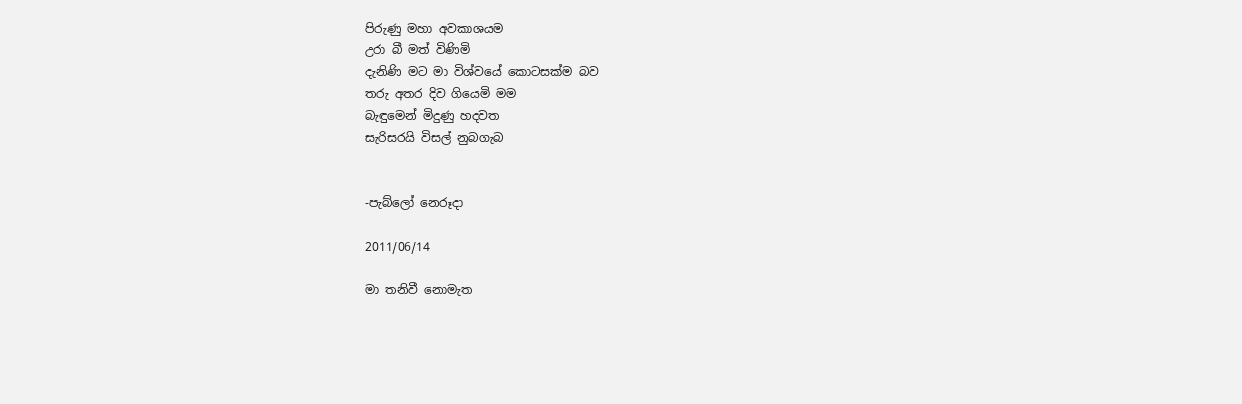පිරුණු මහා අවකාශයම
උරා බී මත් විණිමි
දැනිණි මට මා විශ්වයේ කොටසක්ම බව
තරු අතර දිව ගියෙමි මම
බැඳුමෙන් මිදුණු හදවත
සැරිසරයි විසල් නුබගැබ


-පැබ්ලෝ නෙරූදා

2011/06/14

මා තනිවී නොමැත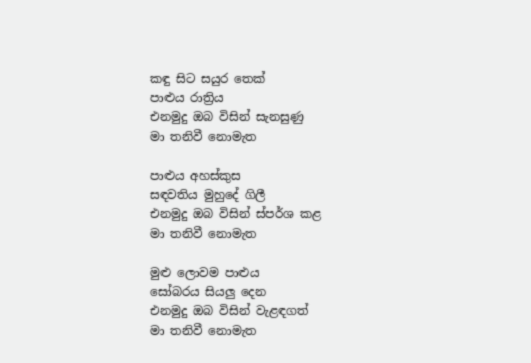කඳු සිට සයුර තෙක්
පාළුය රාත්‍රිය
එනමුදු ඔබ විසින් සැනසුණු
මා තනිවී නොමැත

පාළුය අහස්කුස
සඳවතිය මුහුදේ ගිලී
එනමුදු ඔබ විසින් ස්පර්ශ කළ
මා තනිවී නොමැත

මුළු ලොවම පාළුය
සෝබරය සියලු දෙන
එනමුදු ඔබ විසින් වැළඳගත්
මා තනිවී නොමැත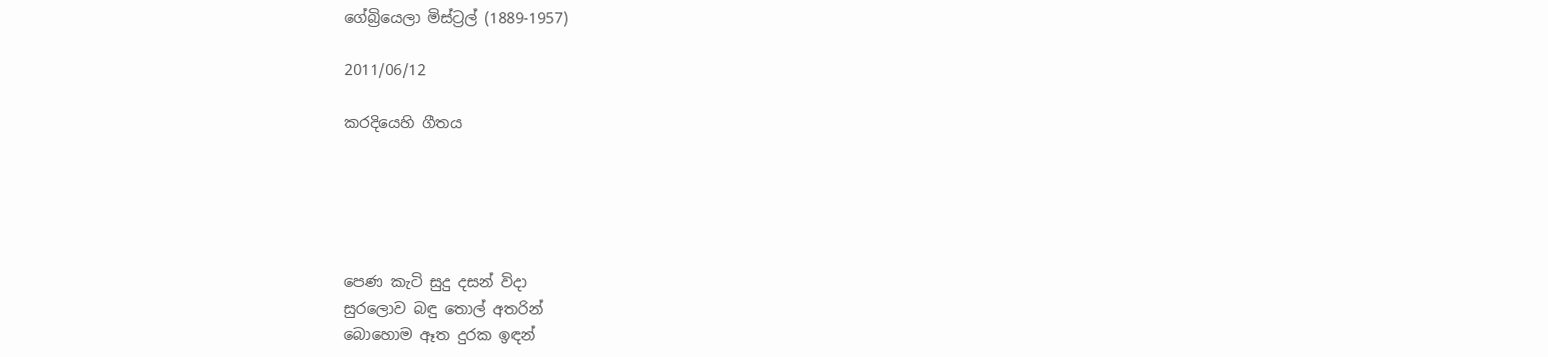ගේබ්‍රියෙලා මිස්ට්‍රල් (1889-1957)

2011/06/12

කරදියෙහි ගීතය





පෙණ කැටි සුදු දසන් විදා
සුරලොව බඳු තොල් අතරින්
බොහොම ඈත දුරක ඉඳන්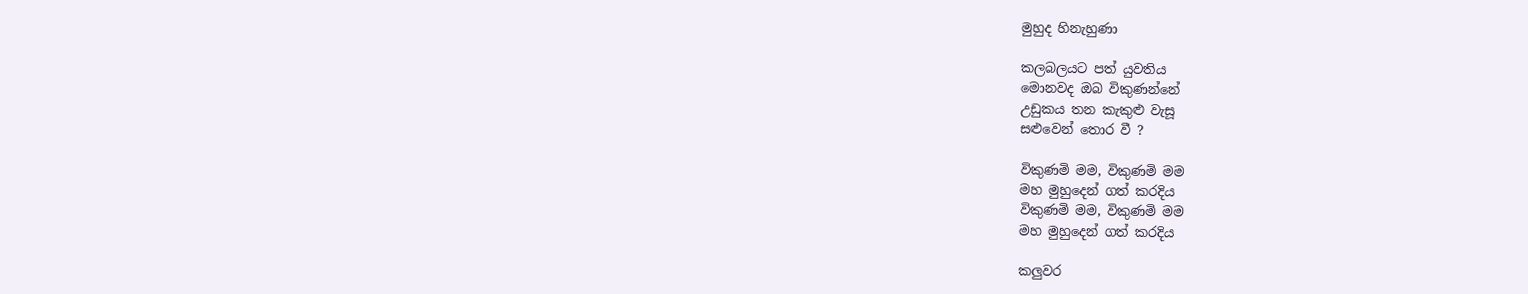මුහුද හිනැහුණා

කලබලයට පත් යුවතිය
මොනවද ඔබ විකුණන්නේ
උඩුකය තන කැකුළු වැසූ
සළුවෙන් තොර වී ?

විකුණමි මම, විකුණමි මම
මහ මුහුදෙන් ගත් කරදිය
විකුණමි මම, විකුණමි මම
මහ මුහුදෙන් ගත් කරදිය

කලුවර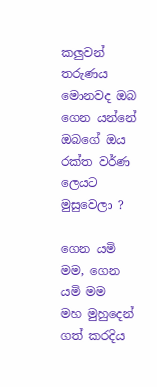කලුවන් තරුණය
මොනවද ඔබ ගෙන යන්නේ
ඔබගේ ඔය රක්ත වර්ණ
ලෙයට මුසුවෙලා ?

ගෙන යමි මම, ගෙන යමි මම
මහ මුහුදෙන් ගත් කරදිය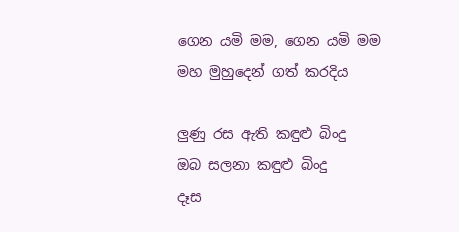ගෙන යමි මම, ගෙන යමි මම
මහ මුහුදෙන් ගත් කරදිය

ලුණු රස ඇති කඳුළු බිංදු
ඔබ සලනා කඳුළු බිංදු
දෑස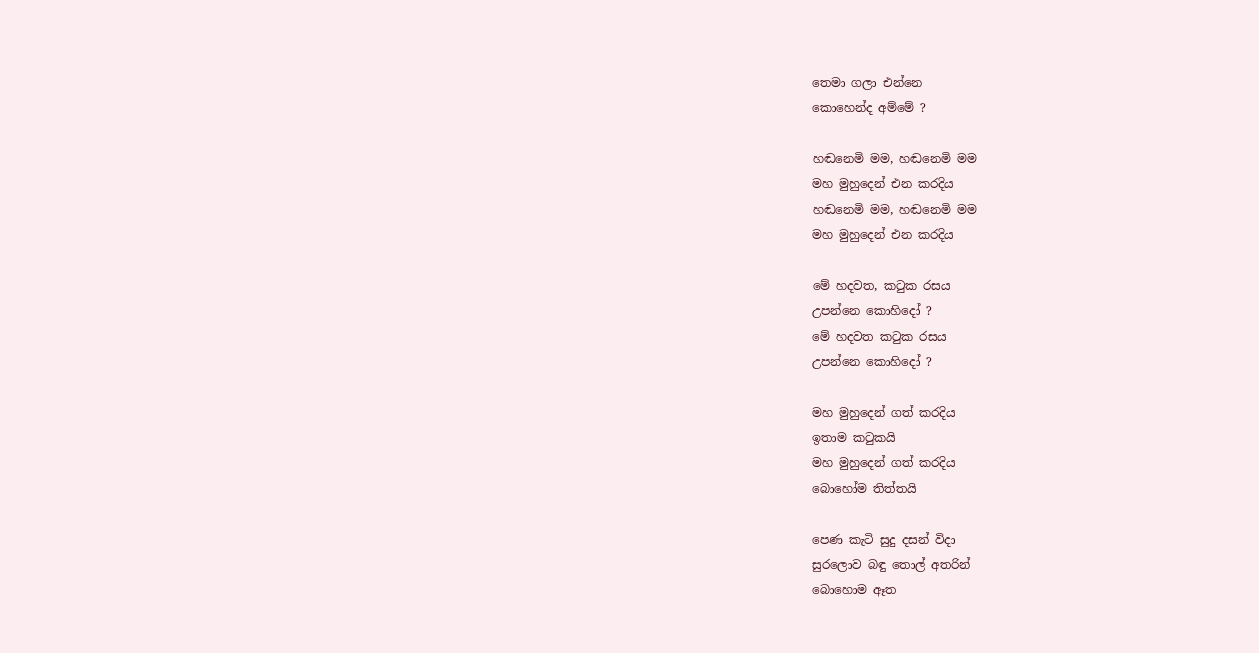තෙමා ගලා එන්නෙ
කොහෙන්ද අම්මේ ?

හඬනෙමි මම, හඬනෙමි මම
මහ මුහුදෙන් එන කරදිය
හඬනෙමි මම, හඬනෙමි මම
මහ මුහුදෙන් එන කරදිය

මේ හදවත, කටුක රසය
උපන්නෙ කොහිදෝ ?
මේ හදවත කටුක රසය
උපන්නෙ කොහිදෝ ?

මහ මුහුදෙන් ගත් කරදිය
ඉතාම කටුකයි
මහ මුහුදෙන් ගත් කරදිය
බොහෝම තිත්තයි

පෙණ කැටි සුදු දසන් විදා
සුරලොව බඳු තොල් අතරින්
බොහොම ඈත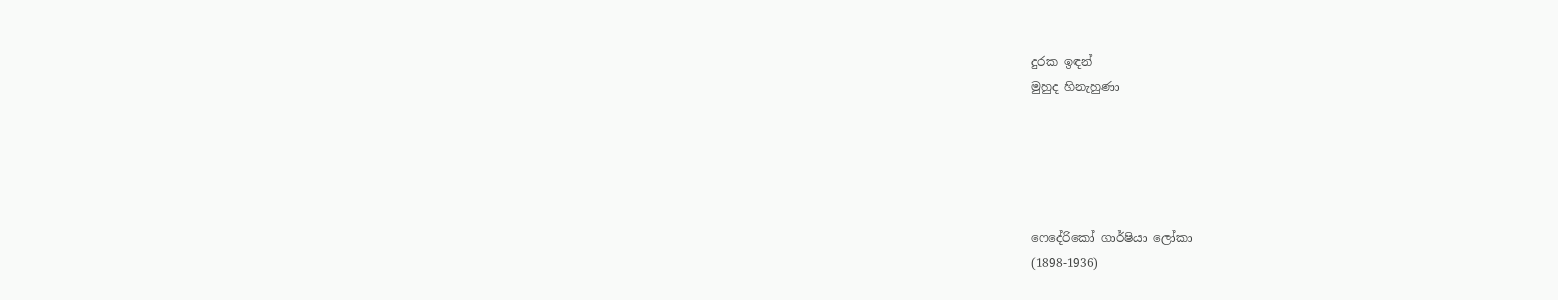දුරක ඉඳන්
මුහුද හිනැහුණා





ෆෙදේරිකෝ ගාර්ෂියා ලෝකා
(1898-1936)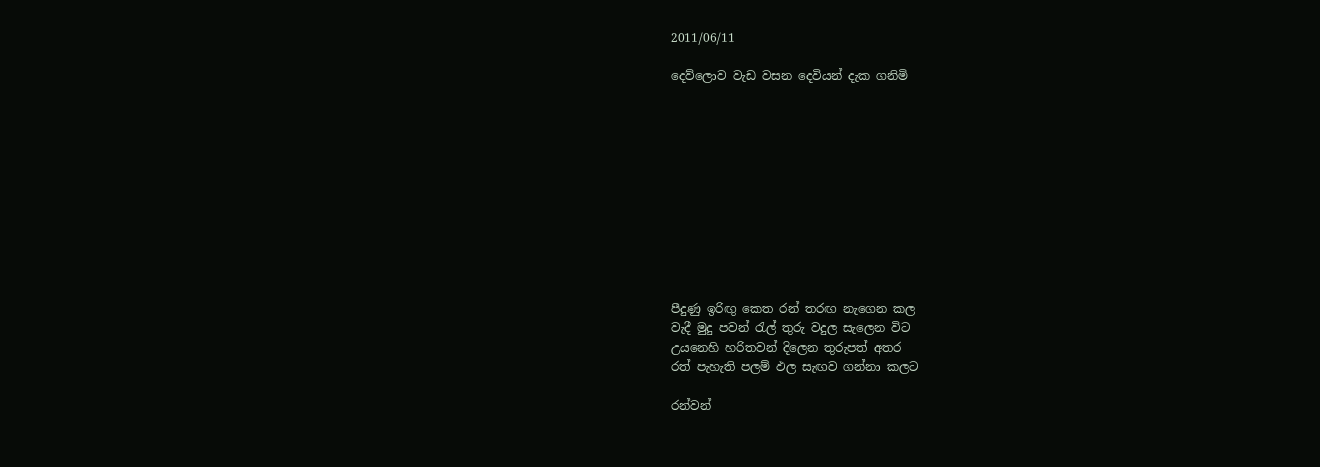2011/06/11

දෙව්ලොව වැඩ වසන දෙවියන් දැක ගනිමි











පීදුණු ඉරිඟු කෙත රන් තරඟ නැගෙන කල
වැදී මුදු පවන් රැල් තුරු වදුල සැලෙන විට
උයනෙහි හරිතවන් දිලෙන තුරුපත් අතර
රත් පැහැති පලම් ඵල සැඟව ගන්නා කලට

රන්වන්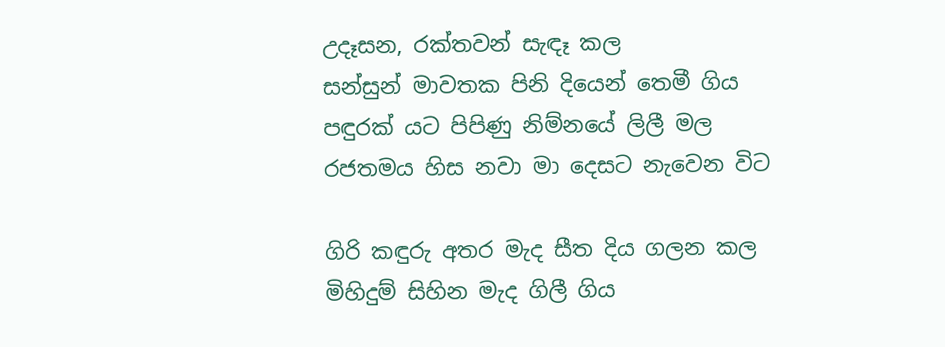උදෑසන‍, රක්තවන් සැඳෑ කල
සන්සුන් මාවතක පිනි දියෙන් තෙමී ගිය
පඳුරක් යට පිපිණු නිම්නයේ ලිලී මල
රජතමය හිස නවා මා දෙසට නැවෙන විට

ගිරි කඳුරු අතර මැද සීත දිය ගලන කල
මිහිදුම් සිහින මැද ගිලී ගිය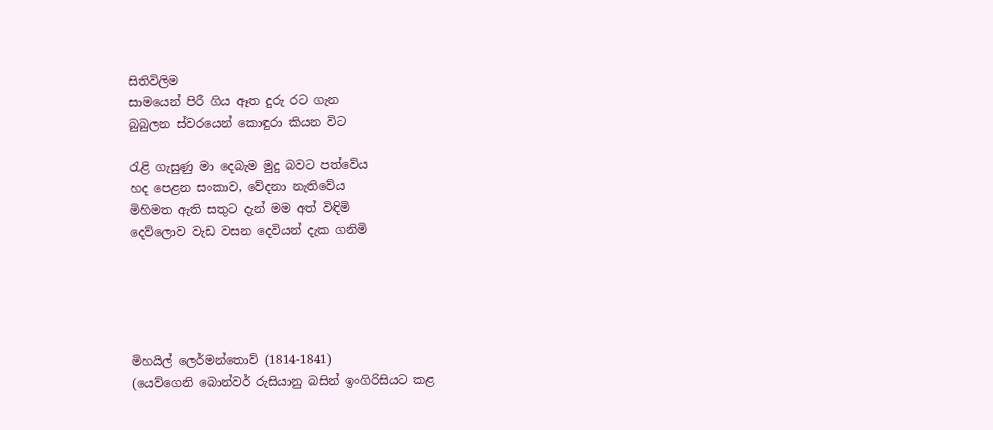සිතිවිලිම
සාමයෙන් පිරී ගිය ඈත දුරු රට ගැන
බුබුලන ස්වරයෙන් කොඳුරා කියන විට

රැළි ගැසුණු මා දෙබැම මුදු බවට පත්වේය
හද පෙළන ‍සංකාව, වේදනා නැතිවේය
මිහිමත ඇති සතුට දැන් මම අත් විඳිමි
දෙව්ලොව වැඩ වසන දෙවියන් දැක ගනිමි





මිහයිල් ‍ලෙර්මන්තොව් (1814-1841)
(යෙව්ගෙනි බොන්වර් රුසියානු බසින් ඉංගිරිසියට කළ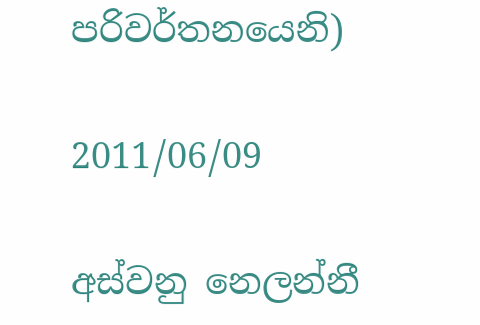පරිවර්තනයෙනි)

2011/06/09

අස්වනු නෙලන්නී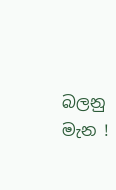බලනු මැන !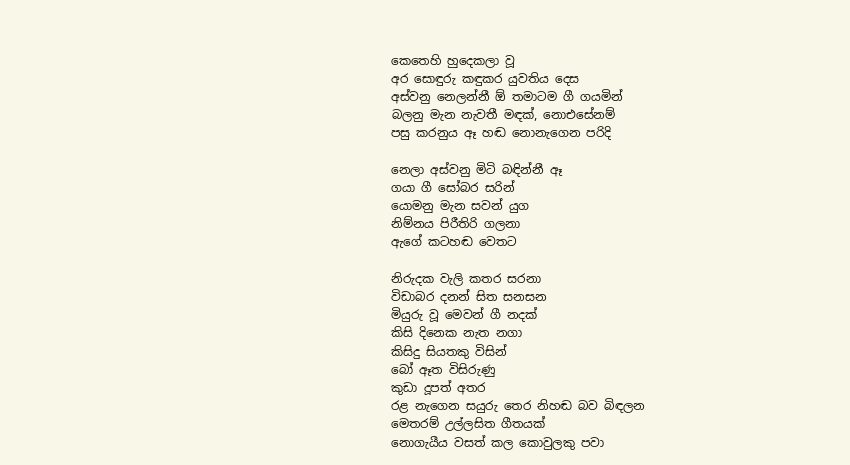කෙතෙහි හුදෙකලා වූ
අර ‍සොඳුරු කඳුකර යුවතිය දෙස
අස්වනු නෙලන්නී ඕ තමාටම ගී ගයමින්
බලනු මැන නැවතී මඳක්, නොඑසේනම්
පසු කරනුය ඈ හඬ නොනැගෙන පරිදි

නෙලා අස්වනු මිටි බඳින්නී ඈ
ගයා ගී සෝබර සරින්
යොමනු මැන සවන් යුග
නිම්නය පිරීතිරි ගලනා
ඇගේ කටහඬ වෙතට

නිරුදක වැලි කතර සරනා
විඩාබර දනන් සිත සනසන
මියුරු වූ මෙවන් ගී නදක්
කිසි දිනෙක නැත නගා
කිසිදු සියතකු විසින්
බෝ ඈත විසිරුණු
කුඩා දූපත් අතර
රළ නැගෙන සයුරු තෙර නිහඬ බව බිඳලන
මෙතරම් උල්ලසිත ගීතයක්
නොගැයීය වසත් කල කොවුලකු පවා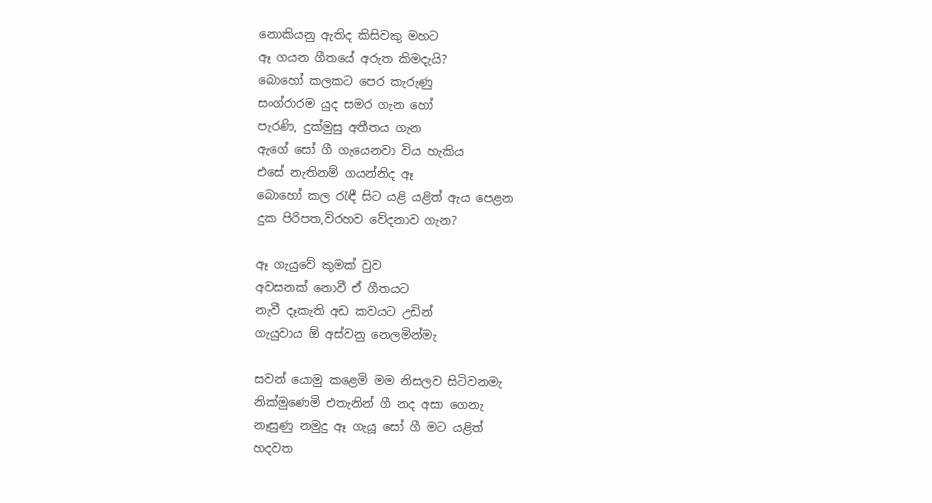නොකියනු ඇතිද කිසිවකු මහට
ඈ ගයන ගීතයේ අරුත කිමදැයි?
බොහෝ කලකට පෙර කැරුණු
සංග්රාරම යුද සමර ගැන හෝ
පැරණි, දුක්මුසු අතීතය ගැන
ඇගේ සෝ ගී ගැයෙනවා විය හැකිය
එසේ නැතිනම් ගයන්නිද ඈ
බොහෝ කල රැඳී සිට යළි යළිත් ඇය පෙළන
දුක පිරිපත,විරහව වේදනාව ගැන?

ඈ ගැයුවේ කුමක් වුව
අවසනක් ‍නොවී ඒ ගීතයට
නැවී දෑකැති අඩ කවයට උඩින්
ගැයුවාය ඕ අස්වනු නෙලමින්මැ

සවන් යොමු කළෙමි මම නිසලව සිටිවනමැ
නික්මුණෙමි එතැනින් ගී නද අසා ගෙනැ
නෑසුණු නමුදු ඈ ගැයූ සෝ ගී මට යළිත්
හදවත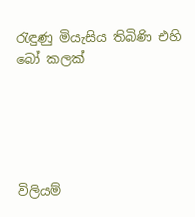රැඳුණු මියැසිය තිබිණි එහි බෝ කලක්





විලියම්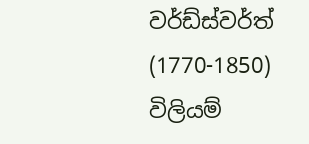වර්ඩ්ස්වර්ත් (1770-1850)
විලියම්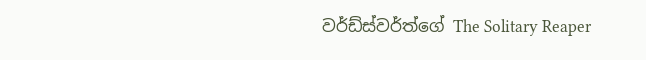වර්ඩ්ස්වර්ත්ගේ The Solitary Reaper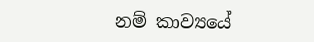නම් කාව්‍යයේ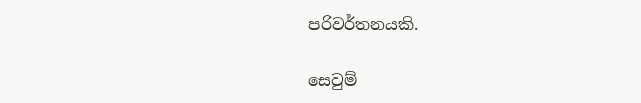පරිවර්තනයකි.

සෙවුම්